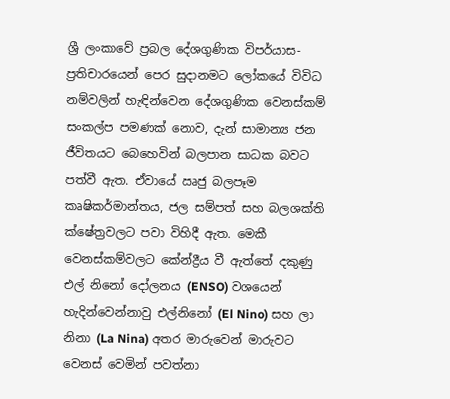ශ්‍රී ලංකාවේ ප්‍රබල දේශගුණික විපර්යාස- ප්‍රතිචාරයෙන් පෙර සුදානමට ලෝකයේ විවිධ නම්වලින් හැඳින්වෙන දේශගුණික වෙනස්කම් සංකල්ප පමණක් නොව, දැන් සාමාන්‍ය ජන ජීවිතයට බෙහෙවින් බලපාන සාධක බවට පත්වී ඇත. ඒවායේ ඍජු බලපෑම කෘෂිකර්මාන්තය, ජල සම්පත් සහ බලශක්ති ක්ෂේත්‍රවලට පවා විහිදී ඇත. මෙකී වෙනස්කම්වලට කේන්ද්‍රීය වී ඇත්තේ දකුණු එල් නිනෝ දෝලනය (ENSO) වශයෙන් හැදින්වෙන්නාවු එල්නිනෝ (El Nino) සහ ලා නිනා (La Nina) අතර මාරුවෙන් මාරුවට වෙනස් වෙමින් පවත්නා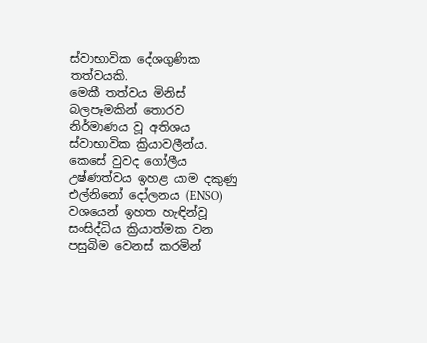ස්වාභාවික දේශගුණික තත්වයකි.
මෙකී තත්වය මිනිස් බලපෑමකින් තොරව නිර්මාණය වූ අතිශය ස්වාභාවික ක්‍රියාවලීන්ය. කෙසේ වුවද ගෝලීය උෂ්ණත්වය ඉහළ යාම දකුණු එල්නිනෝ දෝලනය (ENSO) වශයෙන් ඉහත හැඳින්වූ සංසිද්ධිය ක්‍රියාත්මක වන පසුබිම වෙනස් කරමින්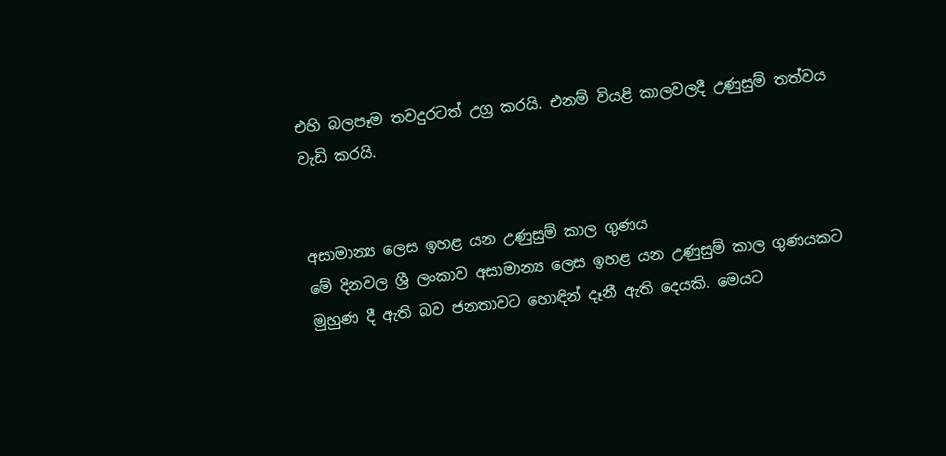එහි බලපෑම තවදුරටත් උග්‍ර කරයි. එනම් වියළි කාලවලදී උණුසුම් තත්වය වැඩි කරයි.


අසාමාන්‍ය ලෙස ඉහළ යන උණුසුම් කාල ගුණය
මේ දිනවල ශ්‍රී ලංකාව අසාමාන්‍ය ලෙස ඉහළ යන උණුසුම් කාල ගුණයකට මුහුණ දී ඇති බව ජනතාවට හොඳින් දෑනී ඇති දෙයකි. මෙයට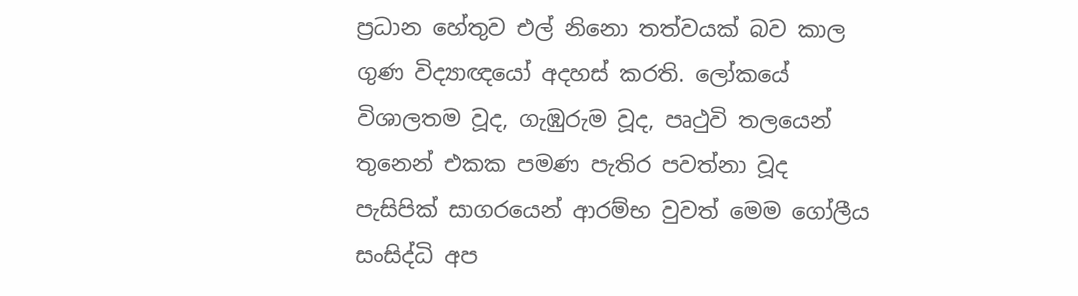ප්‍රධාන හේතුව එල් නිනො තත්වයක් බව කාල ගුණ විද්‍යාඥයෝ අදහස් කරති. ලෝකයේ විශාලතම වූද, ගැඹුරුම වූද, පෘථුවි තලයෙන් තුනෙන් එකක පමණ පැතිර පවත්නා වූද පැසිපික් සාගරයෙන් ආරම්භ වුවත් මෙම ගෝලීය සංසිද්ධි අප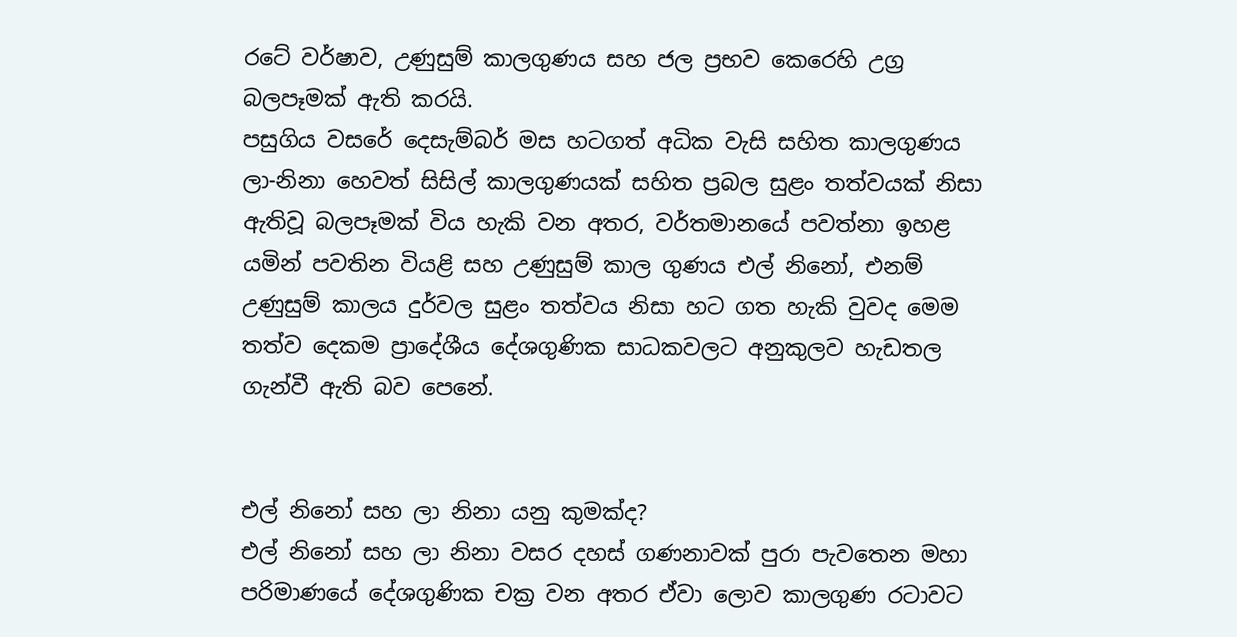රටේ වර්ෂාව, උණුසුම් කාලගුණය සහ ජල ප්‍රභව කෙරෙහි උග්‍ර බලපෑමක් ඇති කරයි.
පසුගිය වසරේ දෙසැම්බර් මස හටගත් අධික වැසි සහිත කාලගුණය ලා-නිනා හෙවත් සිසිල් කාලගුණයක් සහිත ප්‍රබල සුළං තත්වයක් නිසා ඇතිවූ බලපෑමක් විය හැකි වන අතර, වර්තමානයේ පවත්නා ඉහළ යමින් පවතින වියළි සහ උණුසුම් කාල ගුණය එල් නිනෝ, එනම් උණුසුම් කාලය දුර්වල සුළං තත්වය නිසා හට ගත හැකි වුවද මෙම තත්ව දෙකම ප්‍රාදේශීය දේශගුණික සාධකවලට අනුකුලව හැඩතල ගැන්වී ඇති බව පෙනේ.


එල් නිනෝ සහ ලා නිනා යනු කුමක්ද?
එල් නිනෝ සහ ලා නිනා වසර දහස් ගණනාවක් පුරා පැවතෙන මහා පරිමාණයේ දේශගුණික චක්‍ර වන අතර ඒවා ලොව කාලගුණ රටාවට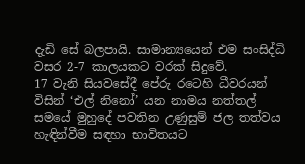දැඩි සේ බලපායි. සාමාන්‍යයෙන් එම සංසිද්ධි වසර 2-7 කාලයකට වරක් සිදුවේ.
17 වැනි සියවසේදී පේරු රටෙහි ධීවරයන් විසින් ‘එල් නිනෝ’ යන නාමය නත්තල් සමයේ මුහුදේ පවතින උණුසුම් ජල තත්වය හැඳින්වීම සඳහා භාවිතයට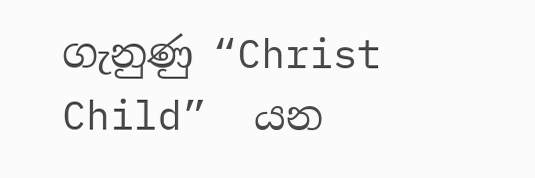ගැනුණු “Christ Child”  යන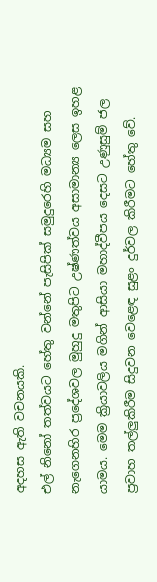අදහස ඇති වචනයකි.
එල් නිනෝ තත්වයට හේතු වන්නේ පැසිපික් සමුදුරෙහි මධ්‍යම සහ නැගෙනහිර ප්‍රදේශවල මුහුදු මතුපිට උෂ්ණත්වය අසාමාන්‍ය ලෙස ඉහළ යාමය. මෙම ක්‍රියාවලිය මගින් ආසියා මහාද්වීපය දෙසට උණුසුම් ජල ප්‍රවාහ තල්ලු‍කිරීම සිදුවන වෙළෙඳ සුළං දුර්වල කිරීමට හේතු වේ.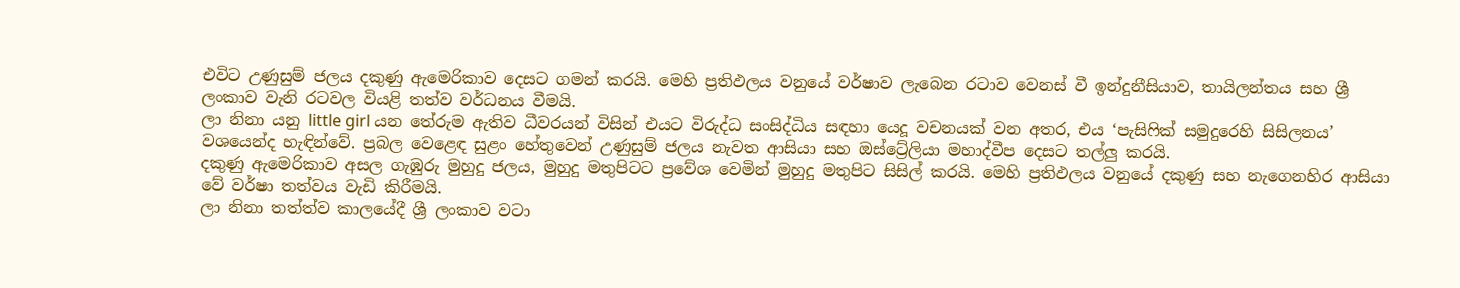එවිට උණුසුම් ජලය දකුණු ඇමෙරිකාව දෙසට ගමන් කරයි. මෙහි ප්‍රතිඵලය වනුයේ වර්ෂාව ලැබෙන රටාව වෙනස් වී ඉන්දුනීසියාව, තායිලන්තය සහ ශ්‍රී ලංකාව වැනි රටවල වියළි තත්ව වර්ධනය වීමයි.
ලා නිනා යනු little girl යන තේරුම ඇතිව ධීවරයන් විසින් එයට විරුද්ධ සංසිද්ධිය සඳහා යෙදූ වචනයක් වන අතර, එය ‘පැසිෆික් සමුදුරෙහි සිසිලනය’ වශයෙන්ද හැඳින්වේ. ප්‍රබල වෙළෙඳ සුළං හේතුවෙන් උණුසුම් ජලය නැවත ආසියා සහ ඔස්ට්‍රේලියා මහාද්වීප දෙසට තල්ලු‍ කරයි.
දකුණු ඇමෙරිකාව අසල ගැඹුරු මුහුදු ජලය, මුහුදු මතුපිටට ප්‍රවේශ වෙමින් මුහුදු මතුපිට සිසිල් කරයි. මෙහි ප්‍රතිඵලය වනුයේ දකුණු සහ නැගෙනහිර ආසියා වේ වර්ෂා තත්වය වැඩි කිරීමයි.
ලා නිනා තත්ත්ව කාලයේදී ශ්‍රී ලංකාව වටා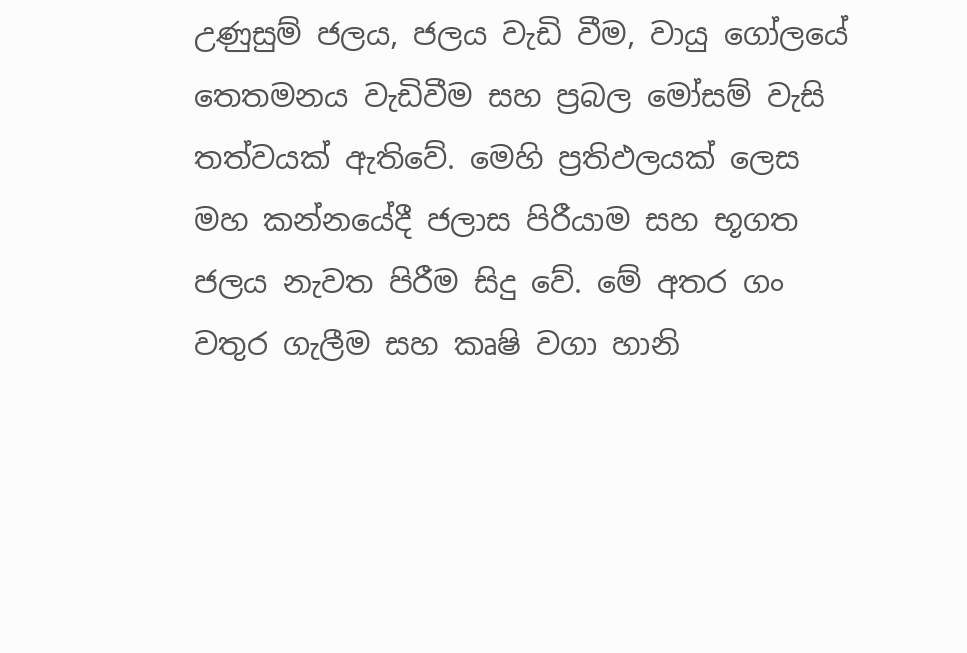උණුසුම් ජලය, ජලය වැඩි වීම, වායු ගෝලයේ තෙතමනය වැඩිවීම සහ ප්‍රබල මෝසම් වැසි තත්වයක් ඇතිවේ. මෙහි ප්‍රතිඵලයක් ලෙස මහ කන්නයේදී ජලාස පිරීයාම සහ භූගත ජලය නැවත පිරීම සිදු වේ. මේ අතර ගං වතුර ගැලීම සහ කෘෂි වගා හානි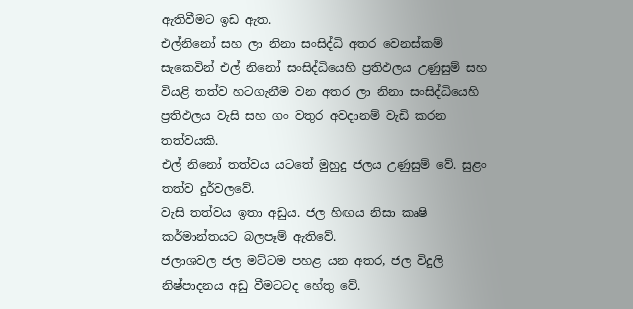ඇතිවීමට ඉඩ ඇත.
එල්නිනෝ සහ ලා නිනා සංසිද්ධි අතර වෙනස්කම් සැකෙවින් එල් නිනෝ සංසිද්ධියෙහි ප්‍රතිඵලය උණුසුම් සහ වියළි තත්ව හටගැනීම වන අතර ලා නිනා සංසිද්ධියෙහි ප්‍රතිඵලය වැසි සහ ගං වතුර අවදානම් වැඩි කරන තත්වයකි.
එල් නිනෝ තත්වය යටතේ මුහුදු ජලය උණුසුම් වේ. සුළං තත්ව දුර්වලවේ.
වැසි තත්වය ඉතා අඩුය. ජල හිඟය නිසා කෘෂි කර්මාන්තයට බලපෑම් ඇතිවේ.
ජලාශවල ජල මට්ටම පහළ යන අතර, ජල විදුලි නිෂ්පාදනය අඩු වීමටටද හේතු වේ.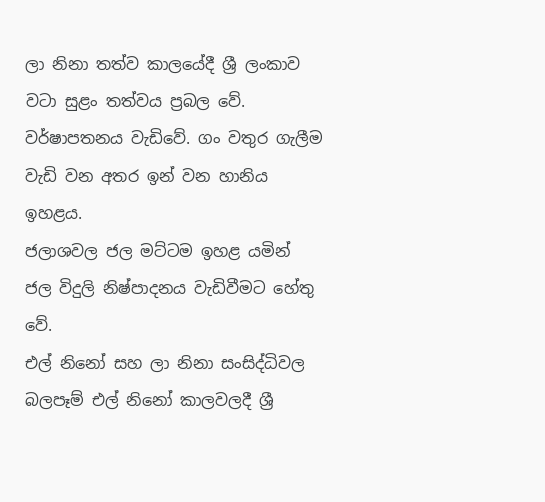ලා නිනා තත්ව කාලයේදී ශ්‍රී ලංකාව වටා සුළං තත්වය ප්‍රබල වේ. වර්ෂාපතනය වැඩිවේ. ගං වතුර ගැලීම වැඩි වන අතර ඉන් වන හානිය ඉහළය.
ජලාශවල ජල මට්ටම ඉහළ යමින් ජල විදුලි නිෂ්පාදනය වැඩිවීමට හේතු වේ.
එල් නිනෝ සහ ලා නිනා සංසිද්ධිවල බලපෑම් එල් නිනෝ කාලවලදී ශ්‍රී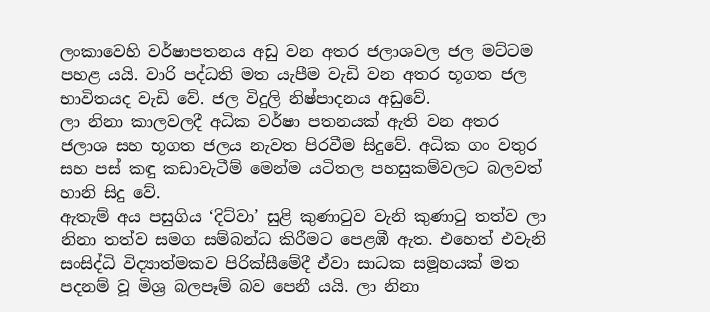ලංකාවෙහි වර්ෂාපතනය අඩු වන අතර ජලාශවල ජල මට්ටම පහළ යයි. වාරි පද්ධති මත යැපීම වැඩි වන අතර භූගත ජල භාවිතයද වැඩි වේ. ජල විදුලි නිෂ්පාදනය අඩුවේ.
ලා නිනා කාලවලදී අධික වර්ෂා පතනයක් ඇති වන අතර ජලාශ සහ භූගත ජලය නැවත පිරවීම සිදුවේ. අධික ගං වතුර සහ පස් කඳු කඩාවැටීම් මෙන්ම යටිතල පහසුකම්වලට බලවත් හානි සිදු වේ.
ඇතැම් අය පසුගිය ‘දිට්වා’ සුළි කුණාටුව වැනි කුණාටු තත්ව ලා නිනා තත්ව සමග සම්බන්ධ කිරීමට පෙළඹී ඇත. එහෙත් එවැනි සංසිද්ධි විද්‍යාත්මකව පිරික්සීමේදී ඒවා සාධක සමූහයක් මත පදනම් වූ මිශ්‍ර බලපෑම් බව පෙනී යයි. ලා නිනා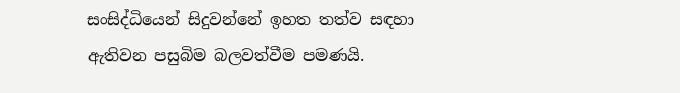සංසිද්ධියෙන් සිදුවන්නේ ඉහත තත්ව සඳහා ඇතිවන පසුබිම බලවත්වීම පමණයි.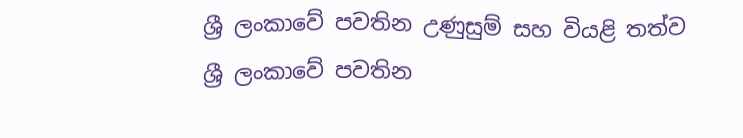ශ්‍රී ලංකාවේ පවතින උණුසුම් සහ වියළි තත්ව
ශ්‍රී ලංකාවේ පවතින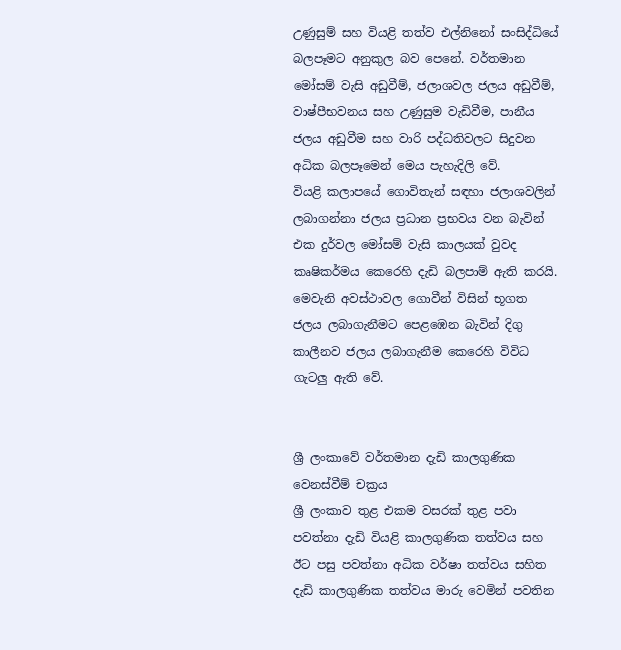උණුසුම් සහ වියළි තත්ව එල්නිනෝ සංසිද්ධියේ බලපෑමට අනුකුල බව පෙනේ. වර්තමාන මෝසම් වැසි අඩුවීම්, ජලාශවල ජලය අඩුවීම්, වාෂ්පීභවනය සහ උණුසුම වැඩිවීම, පානීය ජලය අඩුවීම සහ වාරි පද්ධතිවලට සිදුවන අධික බලපෑමෙන් මෙය පැහැදිලි වේ.
වියළි කලාපයේ ගොවිතැන් සඳහා ජලාශවලින් ලබාගන්නා ජලය ප්‍රධාන ප්‍රභවය වන බැවින් එක දුර්වල මෝසම් වැසි කාලයක් වුවද කෘෂිකර්මය කෙරෙහි දැඩි බලපාම් ඇති කරයි. මෙවැනි අවස්ථාවල ගොවීන් විසින් භූගත ජලය ලබාගැනීමට පෙළඹෙන බැවින් දිගු කාලීනව ජලය ලබාගැනීම කෙරෙහි විවිධ ගැටලු‍ ඇති වේ.


ශ්‍රී ලංකාවේ වර්තමාන දැඩි කාලගුණික වෙනස්වීම් චක්‍රය
ශ්‍රී ලංකාව තුළ එකම වසරක් තුළ පවා පවත්නා දැඩි වියළි කාලගුණික තත්වය සහ ඊට පසු පවත්නා අධික වර්ෂා තත්වය සහිත දැඩි කාලගුණික තත්වය මාරු වෙමින් පවතින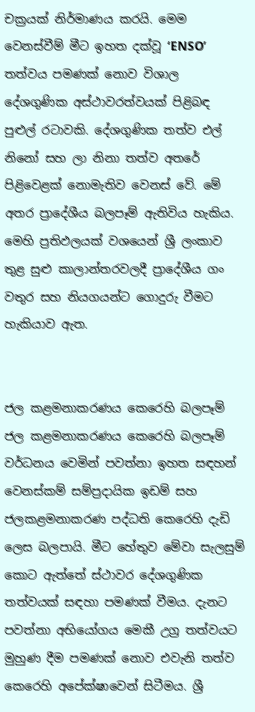චක්‍රයක් නිර්මාණය කරයි. මෙම වෙනස්වීම් මීට ඉහත දක්වූ ‘ENSO’ තත්වය පමණක් නොව විශාල දේශගුණික අස්ථාවරත්වයක් පිළිබඳ පුළුල් රටාවකි. දේශගුණික තත්ව එල් නිනෝ සහ ලා නිනා තත්ව අතරේ පිළිවෙළක් නොමැතිව වෙනස් වේ. මේ අතර ප්‍රාදේශීය බලපෑම් ඇතිවිය හැකිය. මෙහි ප්‍රතිඵලයක් වශයෙන් ශ්‍රී ලංකාව තුළ සුළු කාලාන්තරවලදී ප්‍රාදේශීය ගං වතුර සහ නියගයන්ට ගොදුරු වීමට හැකියාව ඇත.


ජල කළමනාකරණය කෙරෙහි බලපෑම්
ජල කළමනාකරණය කෙරෙහි බලපෑම් වර්ධනය වෙමින් පවත්නා ඉහත සඳහන් වෙනස්කම් සම්ප්‍රදායික ඉඩම් සහ ජලකළමනාකරණ පද්ධති කෙරෙහි දැඩි ලෙස බලපායි. මීට හේතුව මේවා සැලසුම් කොට ඇත්තේ ස්ථාවර දේශගුණික තත්වයක් සඳහා පමණක් වීමය. දැනට පවත්නා අභියෝගය මෙකී උග්‍ර තත්වයට මුහුණ දීම පමණක් නොව එවැනි තත්ව කෙරෙහි අපේක්ෂාවෙන් සිටීමය. ශ්‍රී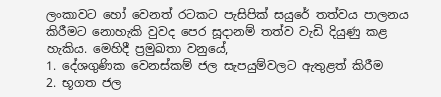ලංකාවට හෝ වෙනත් රටකට පැසිපික් සයුරේ තත්වය පාලනය කිරීමට නොහැකි වුවද පෙර සූදානම් තත්ව වැඩි දියුණු කළ හැකිය. මෙහිදී ප්‍රමුඛතා වනුයේ,
1. දේශගුණික වෙනස්කම් ජල සැපයුම්වලට ඇතුළත් කිරීම
2. භූගත ජල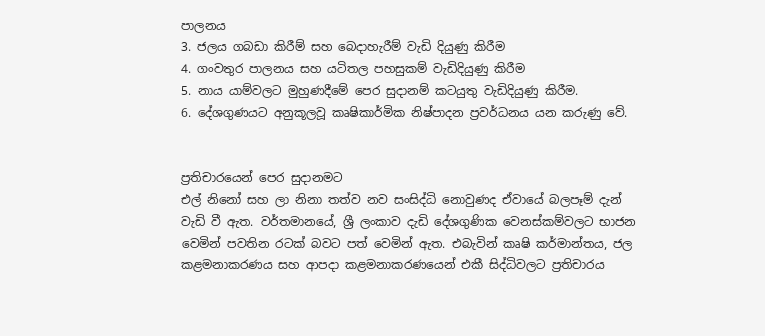පාලනය
3. ජලය ගබඩා කිරීම් සහ බෙදාහැරීම් වැඩි දියුණු කිරීම
4. ගංවතුර පාලනය සහ යටිතල පහසුකම් වැඩිදියුණු කිරීම
5. නාය යාම්වලට මුහුණදීමේ පෙර සුදානම් කටයුතු වැඩිදියුණු කිරීම.
6. දේශගුණයට අනුකූලවූ කෘෂිකාර්මික නිෂ්පාදන ප්‍රවර්ධනය යන කරුණු වේ.


ප්‍රතිචාරයෙන් පෙර සුදානමට
එල් නිනෝ සහ ලා නිනා තත්ව නව සංසිද්ධි නොවුණද ඒවායේ බලපෑම් දැන් වැඩි වී ඇත. වර්තමානයේ, ශ්‍රී ලංකාව දැඩි දේශගුණික වෙනස්කම්වලට භාජන වෙමින් පවතින රටක් බවට පත් වෙමින් ඇත. එබැවින් කෘෂි කර්මාන්තය, ජල කළමනාකරණය සහ ආපදා කළමනාකරණයෙන් එකී සිද්ධිවලට ප්‍රතිචාරය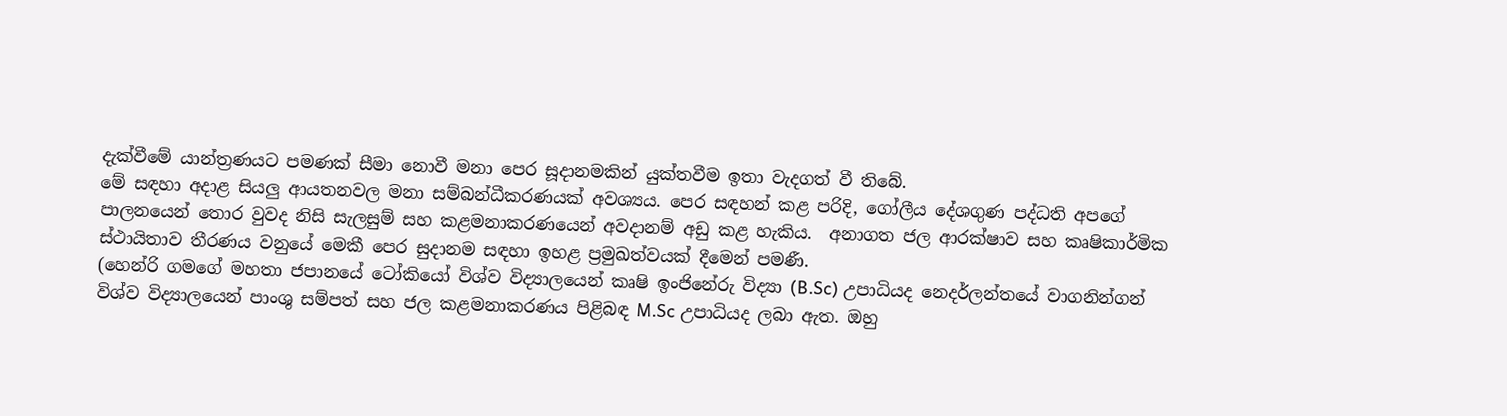දැක්වීමේ යාන්ත්‍රණයට පමණක් සීමා නොවී මනා පෙර සූදානමකින් යුක්තවීම ඉතා වැදගත් වී තිබේ.
මේ සඳහා අදාළ සියලු‍ ආයතනවල මනා සම්බන්ධීකරණයක් අවශ්‍යය. පෙර සඳහන් කළ පරිදි, ගෝලීය දේශගුණ පද්ධති අපගේ පාලනයෙන් තොර වුවද නිසි සැලසුම් සහ කළමනාකරණයෙන් අවදානම් අඩු කළ හැකිය.  අනාගත ජල ආරක්ෂාව සහ කෘෂිකාර්මික ස්ථායිතාව තීරණය වනුයේ මෙකී පෙර සුදානම සඳහා ඉහළ ප්‍රමුඛත්වයක් දීමෙන් පමණී.
(හෙන්රි ගමගේ මහතා ජපානයේ ටෝකියෝ විශ්ව විද්‍යාලයෙන් කෘෂි ඉංජිනේරු විද්‍යා (B.Sc) උපාධියද නෙදර්ලන්තයේ වාගනින්ගන් විශ්ව විද්‍යාලයෙන් පාංශු සම්පත් සහ ජල කළමනාකරණය පිළිබඳ M.Sc උපාධියද ලබා ඇත. ඔහු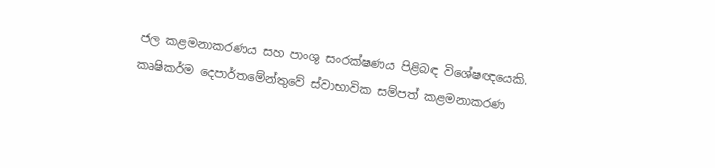ජල කළමනාකරණය සහ පාංශු සංරක්ෂණය පිළිබඳ විශේෂඥයෙකි. කෘෂිකර්ම දෙපාර්තමේන්තුවේ ස්වාභාවික සම්පත් කළමනාකරණ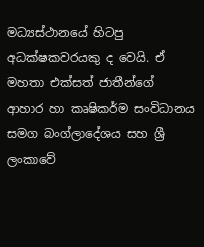මධ්‍යස්ථානයේ හිටපු අධක්ෂකවරයකු ද වෙයි. ඒ මහතා එක්සත් ජාතීන්ගේ ආහාර හා කෘෂිකර්ම සංවිධානය සමග බංග්ලාදේශය සහ ශ්‍රී ලංකාවේ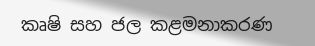කෘෂි සහ ජල කළමනාකරණ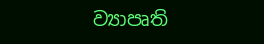ව්‍යාපෘති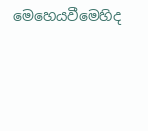මෙහෙයවීමෙහිද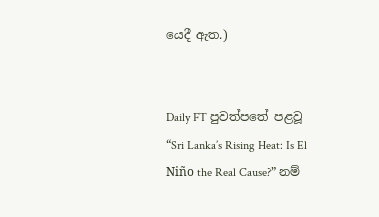යෙදී ඇත.)


Daily FT පුවත්පතේ පළවූ “Sri Lanka’s Rising Heat: Is El Niño the Real Cause?” නම්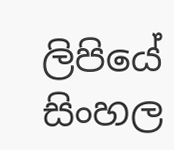ලිපියේ සිංහල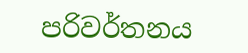පරිවර්තනය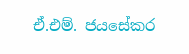ඒ.එම්. ජයසේකර